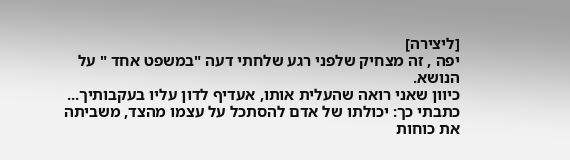[ליצירה]
יפה , זה מצחיק שלפני רגע שלחתי דעה "במשפט אחד " על הנושא.
כיוון שאני רואה שהעלית אותו, אעדיף לדון עליו בעקבותיך...
כתבתי כך: יכולתו של אדם להסתכל על עצמו מהצד, משביתה את כוחות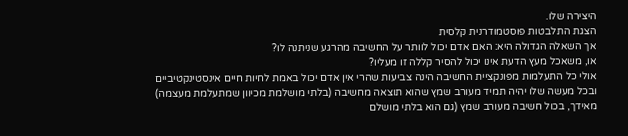היצירה שלו.
הצגת התלבטות פוסטמודרנית קלסית
אך השאלה הגדולה היא: האם אדם יכול לוותר על החשיבה מהרגע שניתנה לו?
או, משאכל מעץ הדעת אינו יכול להסיר קללה זו מעליו?
אולי כל התעלמות מפונקציית החשיבה הינה צביעות שהרי אין אדם יכול באמת לחיות חיים אינסטינקטיביים
ובכל מעשה שלו יהיה תמיד מעורב שמץ שהוא תוצאה מחשיבה (בלתי מושלמת מכיוון שמתעלמת מעצמה)
מאידך, בכול חשיבה מעורב שמץ (גם הוא בלתי מושלם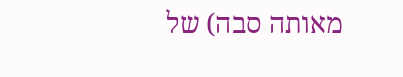מאותה סבה) של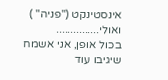אינסטינקט ("פניה" )
ואולי...............
בכול אופן, אני אשמח שיגיבו עוד